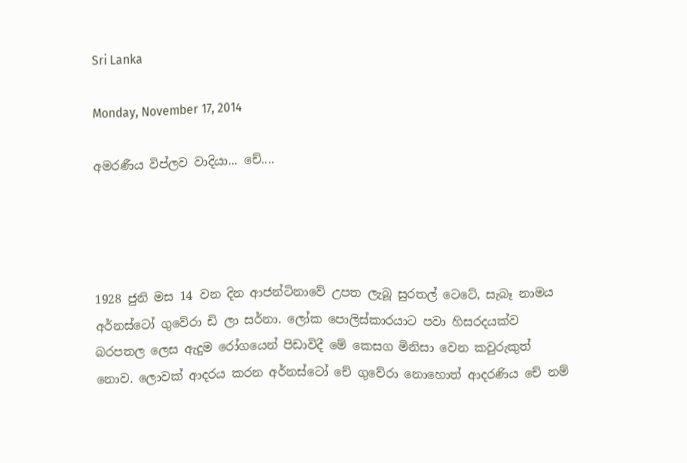Sri Lanka

Monday, November 17, 2014

අමරණීය විප්ලව වාදියා... චේ....




1928 ජුනි මස 14 වන දින ආජන්ටිනාවේ උපත ලැබූ සුරතල් ටෙටේ, සැබෑ නාමය අර්නස්ටෝ ගුවේරා ඩි ලා සර්නා. ලෝක පොලිස්කාරයාට පවා හිසරදයක්ව බරපතල ලෙස ඇදුම රෝගයෙන් පිඩාවිදී මේ කෙසග මිනිසා වෙන කවුරුකුත් නොව. ලොවක් ආදරය කරන අර්නස්ටෝ චේ ගුවේරා නොහොත් ආදරණිය චේ නම්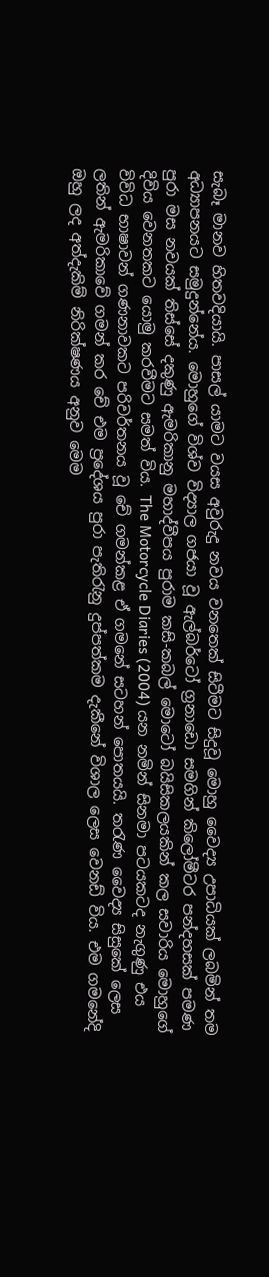සැබෑ මානව හිතවදියායි. පාසල් යාමට වයස අවුරුදු නවය වනතෙක් සිටීමට සිදුවූ මොහු වෛද්‍ය උපාධියක් ලබමින් තම අධ්‍යාපනයට සමුදුන්නේය. මොහුගේ විශ්ව විද්‍යාල ගජයා වූ ඇල්බර්ටෝ ග්‍රනාඩො සමගින් කිලෝමීටර පන්දහසක් පමණ පුරා මස නවයක් තිස්සේ දකුණු ඇමරිකානු මහාද්වීපය පුරාම කසි-කබල් මොටෝ බයිසිකලයකින් කල සවාරිය මොහුගේ දිවිය වෙනතකට යොමු කරවීමට සමත් විය. The Motorcycle Diaries (2004) යන නමින් සිනමා පටයකටද නැගුණු එය විවිධ භාෂාවන් ගණනාවකට පරිවර්තනය වූ චේ ගමන්කළ ඒ ගමනේ සටහන් පොතයයි. තරැණ වෛද්‍ය සිසුකේ ලෙස ලතින් ඇමරිකාවේ ගමන් කර චේ එම ප්‍රදේශය පුරා පැතිරැනු දුප්පත්කම දැකීනේ විශාල ලෙස වෙනඩ් විය. එම ගමනේදි ඔහු ලද අත්දැකිම් නිරික්ෂණය අනුව මෙම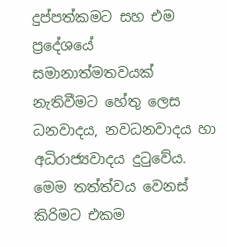දුප්පත්කමට සහ එම ප්‍ර‍දේශයේ සමානාත්මතවයක් නැතිවීමට හේතු ලෙස ධනවාදය, නවධනවාදය හා අධිරාජ්‍යවාදය දුටුවේය. මෙම තත්ත්වය වෙනස් කිරිමට එකම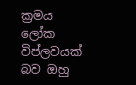ක්‍රමය ලෝක විප්ලවයක් බව ඔහු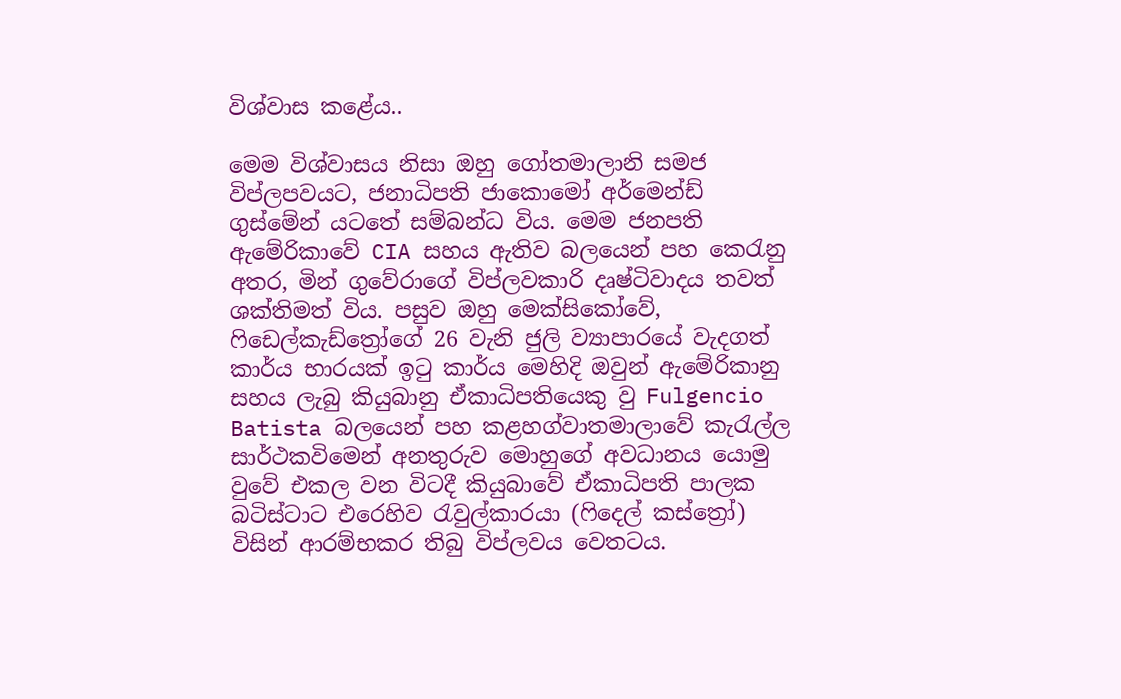විශ්වාස කළේය..

මෙම විශ්වාසය නිසා ඔහු ගෝතමාලානි සමජ විප්ලපවයට, ජනාධිපති ජාකොමෝ අර්මෙන්ඩ් ගුස්මේන් යටතේ සම්බන්ධ විය. මෙම ජනපති ඇමේරිකාවේ CIA සහය ඇතිව බලයෙන් පහ කෙරැනු අතර, මින් ගුවේරාගේ විප්ලවකාරි දෘෂ්ටිවාදය තවත් ශක්තිමත් විය. පසුව ඔහු මෙක්සිකෝවේ, ෆිඩෙල්කැඩ්ත්‍රෝගේ 26 වැනි ජුලි ව්‍යාපාරයේ වැදගත් කාර්ය භාරයක් ඉටු කාර්ය මෙහිදි ඔවුන් ඇමේරිකානු සහය ලැබු කියුබානු ඒකාධිපතියෙකු වු Fulgencio Batista බලයෙන් පහ කළහග්වාතමාලාවේ කැරැල්ල සාර්ථකවිමෙන් අනතුරුව මොහුගේ අවධානය යොමු වුවේ එකල වන විටදී කියුබාවේ ඒකාධිපති පාලක බටිස්ටාට එරෙහිව රැවුල්කාරයා (ෆිදෙල් කස්ත්‍රෝ) විසින් ආරම්භකර තිබු විප්ලවය වෙතටය.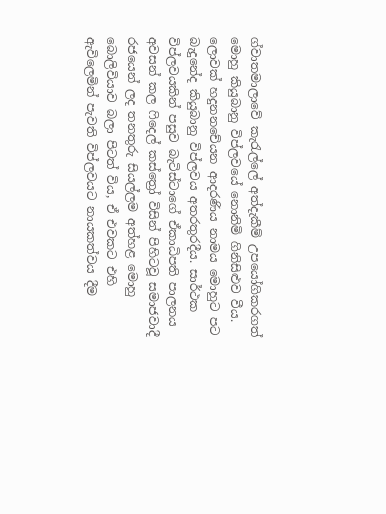ග්වාතමාලාවේ කැරැල්ලේ අත්දැකීම් උපයෝගිකරගත් මොහු කියුබානු විප්ලවයේ නොනිමි ගිනිසිළුව වීය. ලොවක් හදුනනචේයන ආදරණිය නාමය මොහුට පට බැදුනේද කියුබානු විප්ලවය අතරතුරදීය. සාර්ථක විප්ලවයකින් පසුව බැටිස්ටාගේ ඒකාධිපති පාලනය අවසන් කල ෆිදෙල් කස්ත්‍රෝ විසින් පිහිටවූ සමාජවාදී රජයෙන් ලද තනතුරු සියල්ලම අත්හළ මොහු බොලිවියාව බලා පිටත් විය, ඒ එවකට එහි ඇවිලෙමින් පැවති විප්ලවයට නායකත්වය දීම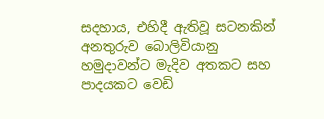සදහාය, එහිදී ඇතිවූ සටනකින් අනතුරුව බොලිවියානු හමුදාවන්ට මැදිව අතකට සහ පාදයකට වෙඩි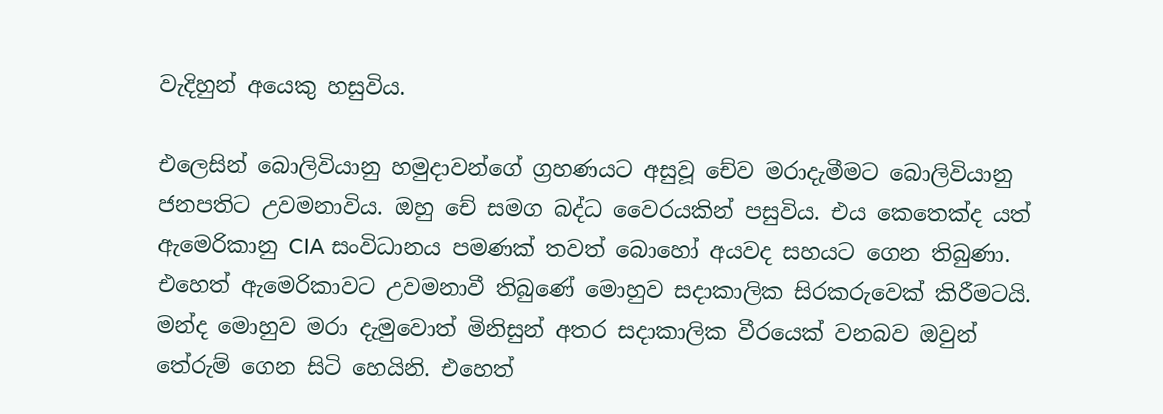වැදිහුන් අයෙකු හසුවිය.

එලෙසින් බොලිවියානු හමුදාවන්ගේ ග්‍රහණයට අසුවූ චේව මරාදැමීමට බොලිවියානු ජනපතිට උවමනාවිය. ඔහු චේ සමග බද්ධ වෛරයකින් පසුවිය. එය කෙතෙක්ද යත් ඇමෙරිකානු CIA සංවිධානය පමණක් තවත් බොහෝ අයවද සහයට ගෙන තිබුණා. එහෙත් ඇමෙරිකාවට උවමනාවී තිබුණේ මොහුව සදාකාලික සිරකරුවෙක් කිරීමටයි. මන්ද මොහුව මරා දැමුවොත් මිනිසුන් අතර සදාකාලික වීරයෙක් වනබව ඔවුන් තේරුම් ගෙන සිටි හෙයිනි. එහෙත්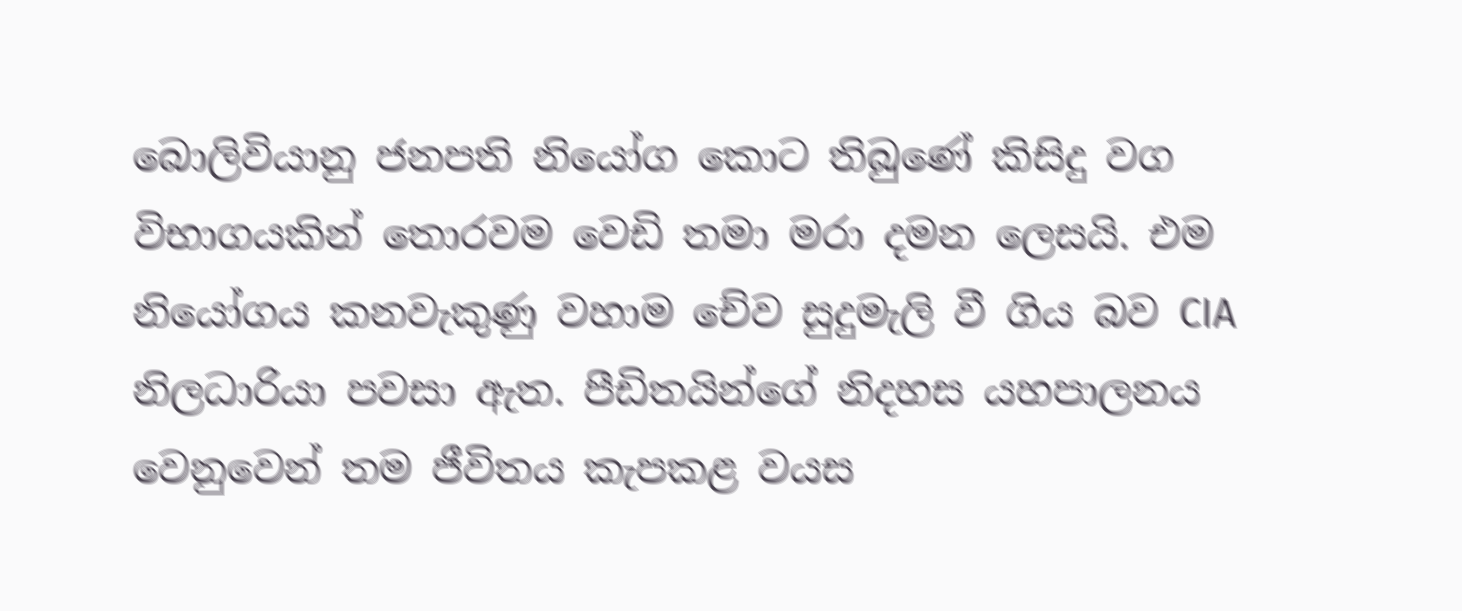බොලිවියානු ජනපති නියෝග කොට තිබුණේ කිසිදු වග විභාගයකින් තොරවම වෙඩි තමා මරා දමන ලෙසයි. එම නියෝගය කනවැකුණු වහාම චේව සුදුමැලි වී ගිය බව CIA නිලධාරියා පවසා ඇත. පීඩිතයින්ගේ නිදහස යහපාලනය වෙනුවෙන් තම ජීවිතය කැපකළ වයස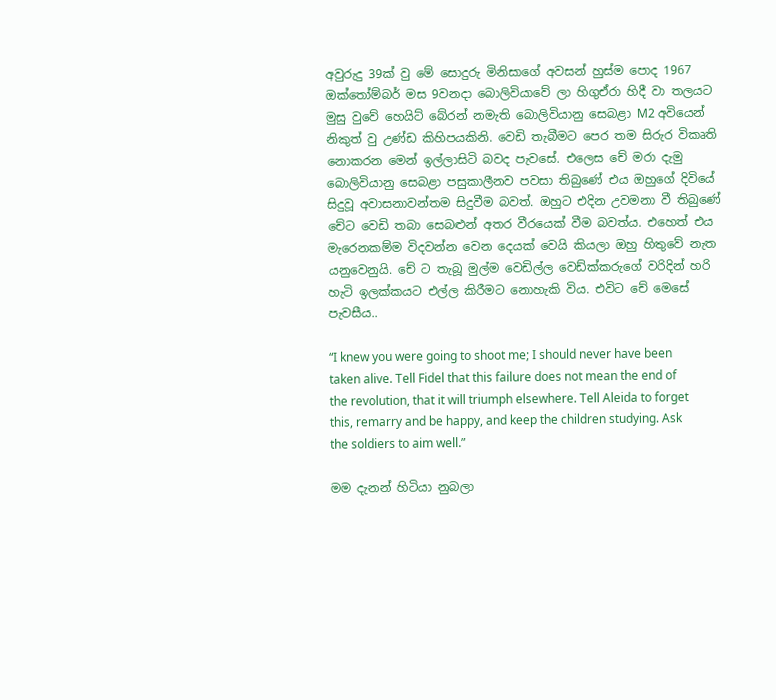අවුරුදු 39ක් වු මේ සොදුරු මිනිසාගේ අවසන් හුස්ම පොද 1967 ඔක්තෝම්බර් මස 9වනදා බොලිවියාවේ ලා හිගුඒරා හිදී වා තලයට මුසු වුවේ හෙයිට් බේරන් නමැති බොලිවියානු සෙබළා M2 අවියෙන් නිකුත් වු උණ්ඩ කිහිපයකිනි. වෙඩි තැබීමට පෙර තම සිරුර විකෘති නොකරන මෙන් ඉල්ලාසිටි බවද පැවසේ. එලෙස චේ මරා දැමු බොලිවියානු සෙබළා පසුකාලීනව පවසා තිබුණේ එය ඔහුගේ දිවියේ සිදුවූ අවාසනාවන්තම සිදුවීම බවත්. ඔහුට එදින උවමනා වී තිබුණේ චේට වෙඩි තබා සෙබළුන් අතර වීරයෙක් වීම බවත්ය. එහෙත් එය මැරෙනකම්ම විදවන්න වෙන දෙයක් වෙයි කියලා ඔහු හිතුවේ නැත යනුවෙනුයි. චේ ට තැබූ මුල්ම වෙඩිල්ල වෙඩ්ක්කරුගේ වරිදින් හරි හැටි ඉලක්කයට එල්ල කිරීමට නොහැකි විය. එවිට චේ මෙසේ පැවසීය..

“I knew you were going to shoot me; I should never have been taken alive. Tell Fidel that this failure does not mean the end of the revolution, that it will triumph elsewhere. Tell Aleida to forget this, remarry and be happy, and keep the children studying. Ask the soldiers to aim well.”

මම දැනන් හිටියා නුබලා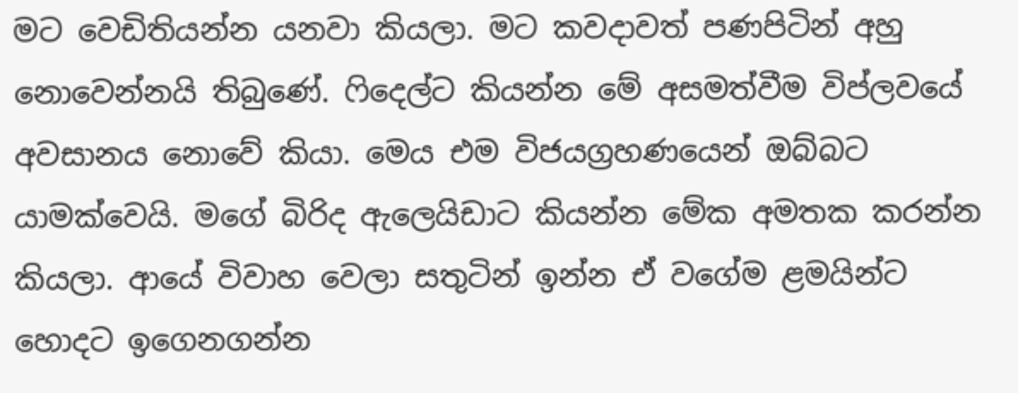මට වෙඩිතියන්න යනවා කියලා. මට කවදාවත් පණපිටින් අහු නොවෙන්නයි තිබුණේ. ෆිදෙල්ට කියන්න මේ අසමත්වීම විප්ලවයේ අවසානය නොවේ කියා. මෙය එම විජයග්‍රහණයෙන් ඔබ්බට යාමක්වෙයි. මගේ බිරිද ඇලෙයිඩාට කියන්න මේක අමතක කරන්න කියලා. ආයේ විවාහ වෙලා සතුටින් ඉන්න ඒ වගේම ළමයින්ට හොදට ඉගෙනගන්න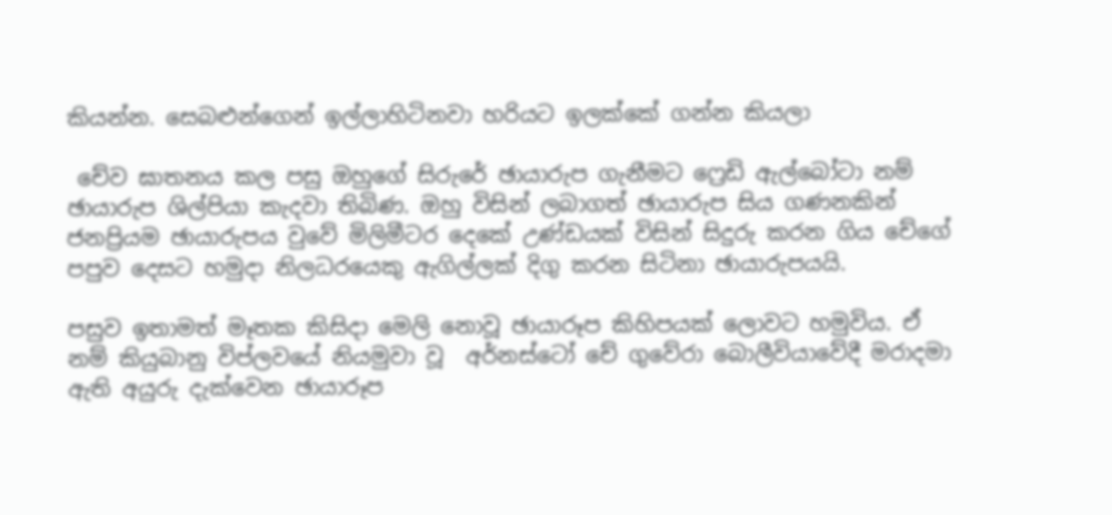කියන්න. සෙබළුන්ගෙන් ඉල්ලාහිටිනවා හරියට ඉලක්කේ ගන්න කියලා

 චේව ඝාතනය කල පසු ඔහුගේ සිරුරේ ඡායාරුප ගැනීමට ෆ්‍රෙඩි ඇල්බෝටා නම් ඡායාරුප ශිල්පියා කැදවා තිබිණ. ඔහු විසින් ලබාගත් ඡායාරුප සිය ගණනකින් ජනප්‍රියම ඡායාරුපය වුවේ මිලිමීටර දෙකේ උණ්ඩයක් විසින් සිදුරු කරන ගිය චේගේ පපුව දෙසට හමුදා නිලධරයෙකු ඇගිල්ලක් දිගු කරන සිටිනා ඡායාරුපයයි.

පසුව ඉතාමත් මෑතක කිසිදා මෙලි නොවූ ඡායාරූප කිහිපයක් ලොවට හමුවිය. ඒ නම් කියුබානු විප්ලවයේ නියමුවා වූ  අර්නස්ටෝ චේ ගුවේරා බොලීවියාවේදී මරාදමා ඇති අයුරු දැක්වෙන ඡායාරූප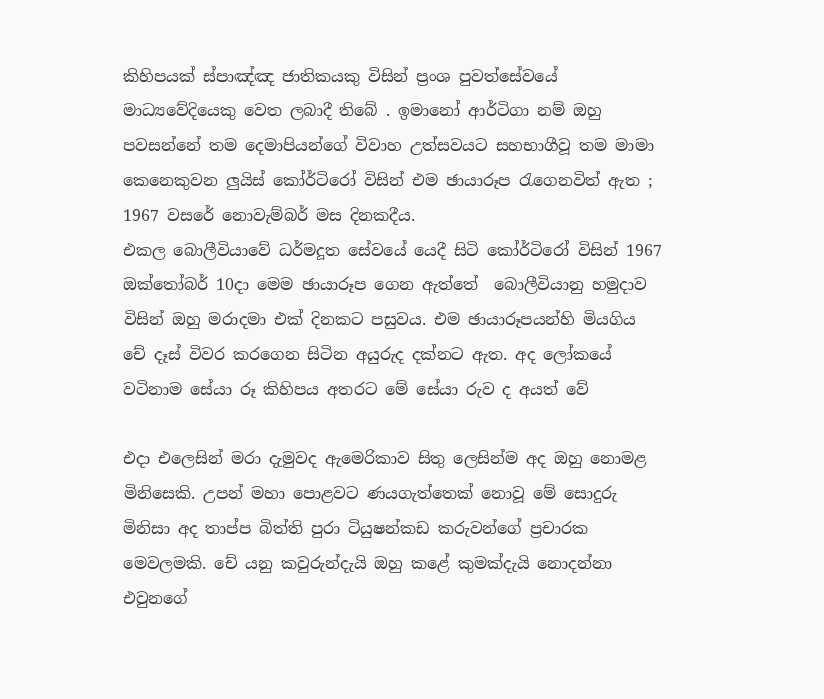කිහිපයක් ස්පාඤ්ඤ ජාතිකයකු විසින් ප්‍රංශ පුවත්සේවයේ මාධ්‍යවේදියෙකු වෙත ලබාදී තිබේ . ඉමානෝ ආර්ටිගා නම් ඔහු පවසන්නේ තම දෙමාපියන්ගේ විවාහ උත්සවයට සහභාගීවූ තම මාමා කෙනෙකුවන ලුයිස් කෝර්ටිරෝ විසින් එම ඡායාරූප රැගෙනවිත් ඇත ; 1967 වසරේ නොවැම්බර් මස දිනකදීය.
එකල බොලීවියාවේ ධර්මදූත සේවයේ යෙදී සිටි කෝර්ටිරෝ විසින් 1967 ඔක්තෝබර් 10දා මෙම ඡායාරූප ගෙන ඇත්තේ  බොලීවියානු හමුදාව විසින් ඔහු මරාදමා එක් දිනකට පසුවය. එම ඡායාරූපයන්හි මියගිය චේ දෑස් විවර කරගෙන සිටින අයුරුද දක්නට ඇත. අද ලෝකයේ වටිනාම සේයා රූ කිහිපය අතරට මේ සේයා රුව ද අයත් වේ

එදා එලෙසින් මරා දැමුවද ඇමෙරිකාව සිතු ලෙසින්ම අද ඔහු නොමළ මිනිසෙකි. උපන් මහා පොළවට ණයගැත්තෙක් නොවූ මේ සොදුරු මිනිසා අද තාප්ප බිත්ති පුරා ටියුෂන්කඩ කරුවන්ගේ ප්‍රචාරක මෙවලමකි. චේ යනු කවුරුන්දැයි ඔහු කළේ කුමක්දැයි නොදන්නා එවුනගේ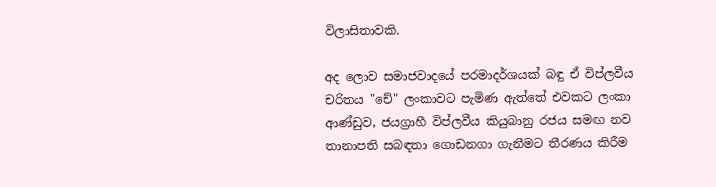විලාසිතාවකි.

අද ලොව සමාජවාදයේ පරමාදර්ශයක්‌ බඳු ඒ විප්ලවීය චරිතය "චේ" ලංකාවට පැමිණ ඇත්තේ එවකට ලංකා ආණ්‌ඩුව, ජයග්‍රාහී විප්ලවීය කියුබානු රජය සමඟ නව තානාපති සබඳතා ගොඩනගා ගැනීමට තීරණය කිරීම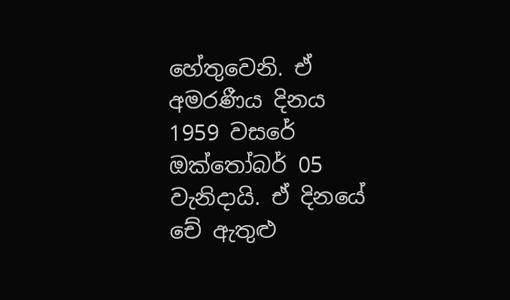හේතුවෙනි. ඒ අමරණීය දිනය 1959 වසරේ ඔක්‌තෝබර් 05 වැනිදායි. ඒ දිනයේ චේ ඇතුළු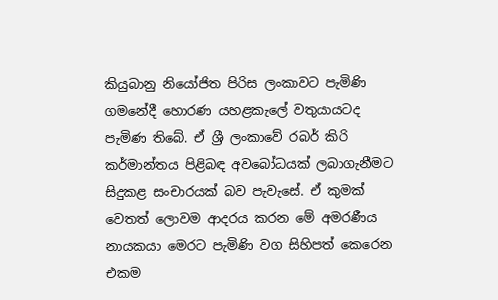කියුබානු නියෝජිත පිරිස ලංකාවට පැමිණි ගමනේදී හොරණ යහළකැලේ වතුයායටද පැමිණ තිබේ. ඒ ශ්‍රී ලංකාවේ රබර් කිරි කර්මාන්තය පිළිබඳ අවබෝධයක්‌ ලබාගැනීමට සිදුකළ සංචාරයක්‌ බව පැවැසේ. ඒ කුමක්‌ වෙතත් ලොවම ආදරය කරන මේ අමරණීය නායකයා මෙරට පැමිණි වග සිහිපත් කෙරෙන එකම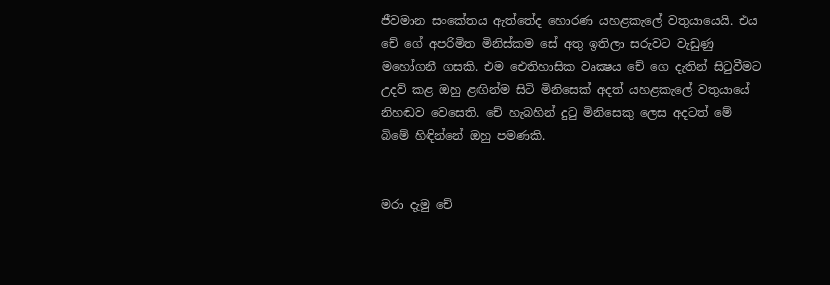ජීවමාන සංකේතය ඇත්තේද හොරණ යහළකැලේ වතුයායෙයි. එය චේ ගේ අපරිමිත මිනිස්‌කම සේ අතු ඉතිලා සරුවට වැඩුණු මහෝගනී ගසකි. එම ඓතිහාසික වෘක්‍ෂය චේ ගෙ දැතින් සිටුවීමට උදව් කළ ඔහු ළඟින්ම සිටි මිනිසෙක්‌ අදත් යහළකැලේ වතුයායේ නිහඬව වෙසෙති. චේ හැබහින් දුටු මිනිසෙකු ලෙස අදටත් මේ බිමේ හිඳින්නේ ඔහු පමණකි.


මරා දැමු චේ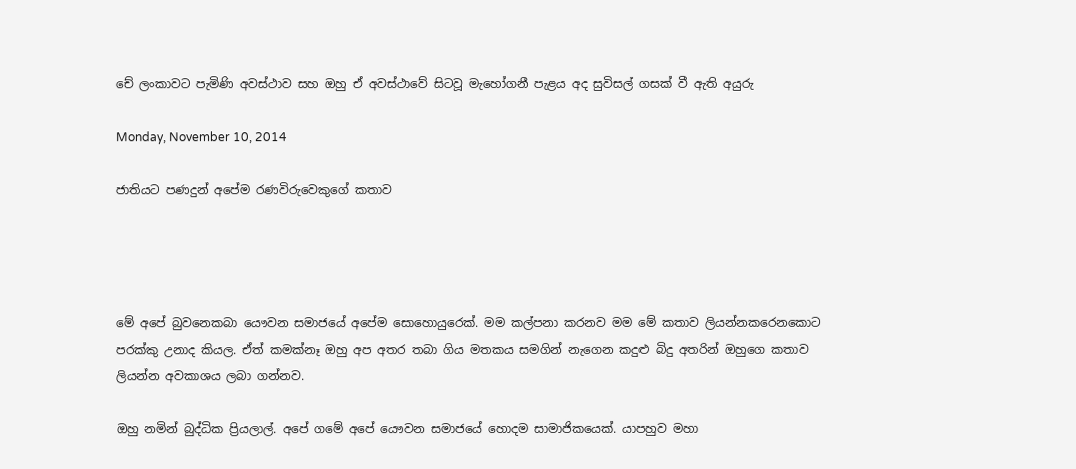චේ ලංකාවට පැමිණි අවස්ථාව සහ ඔහු ඒ අවස්ථාවේ සිටවූ මැහෝගනී පැළය අද සුවිසල් ගසක් වී ඇති අයුරු

Monday, November 10, 2014

ජාතියට පණදුන් අපේම රණවිරුවෙකුගේ කතාව




මේ අපේ බුවනෙකබා යෞවන සමාජයේ අපේම සොහොයුරෙක්. මම කල්පනා කරනව මම මේ කතාව ලියන්නකරෙනකොට පරක්කු උනාද කියල. ඒත් කමක්නෑ ඔහු අප අතර තබා ගිය මතකය සමගින් නැගෙන කදුළු බිදු අතරින් ඔහුගෙ කතාව ලියන්න අවකාශය ලබා ගන්නව.

ඔහු නමින් බුද්ධික ප්‍රියලාල්. අපේ ගමේ අපේ යෞවන සමාජයේ හොදම සාමාජිකයෙක්. යාපහුව මහා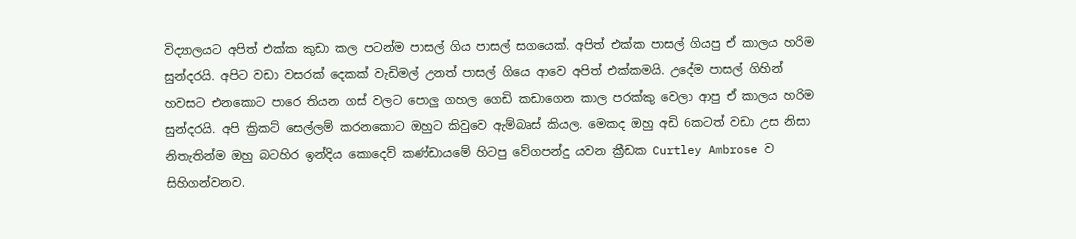විද්‍යාලයට අපිත් එක්ක කුඩා කල පටන්ම පාසල් ගිය පාසල් සගයෙක්. අපිත් එක්ක පාසල් ගියපු ඒ කාලය හරිම සුන්දරයි. අපිට වඩා වසරක් දෙකක් වැඩිමල් උනත් පාසල් ගියෙ ආවෙ අපිත් එක්කමයි. උදේම පාසල් ගිහින් හවසට එනකොට පාරෙ තියන ගස් වලට පොලු ගහල ගෙඩි කඩාගෙන කාල පරක්කු වෙලා ආපු ඒ කාලය හරිම සුන්දරයි. අපි ක්‍රිකට් සෙල්ලම් කරනකොට ඔහුට කිවුවෙ ඇම්බෘස් කියල. මෙකද ඔහු අඩි 6කටත් වඩා උස නිසා නිතැතින්ම ඔහු බටහිර ඉන්දිය කොදෙව් කණ්ඩායමේ හිටපු වේගපන්දු යවන ක්‍රීඩක Curtley Ambrose ව සිහිගන්වනව.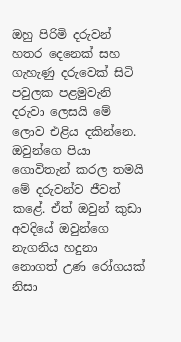ඔහු පිරිමි දරුවන් හතර දෙනෙක් සහ ගැහැණු දරුවෙක් සිටි පවුලක පළමුවැනි දරුවා ලෙසයි මේ ලොව එළිය දකින්නෙ. ඔවුන්ගෙ පියා ගොවිතැන් කරල තමයි මේ දරුවන්ව ජීවත් කළේ. ඒත් ඔවුන් කුඩා අවදියේ ඔවුන්ගෙ නැගනිය හදුනා නොගත් උණ රෝගයක් නිසා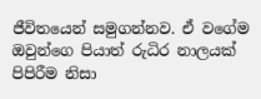ජීවිතයෙන් සමුගන්නව. ඒ වගේම ඔවුන්ගෙ පියාත් රුධිර නාලයක් පිපිරීම නිසා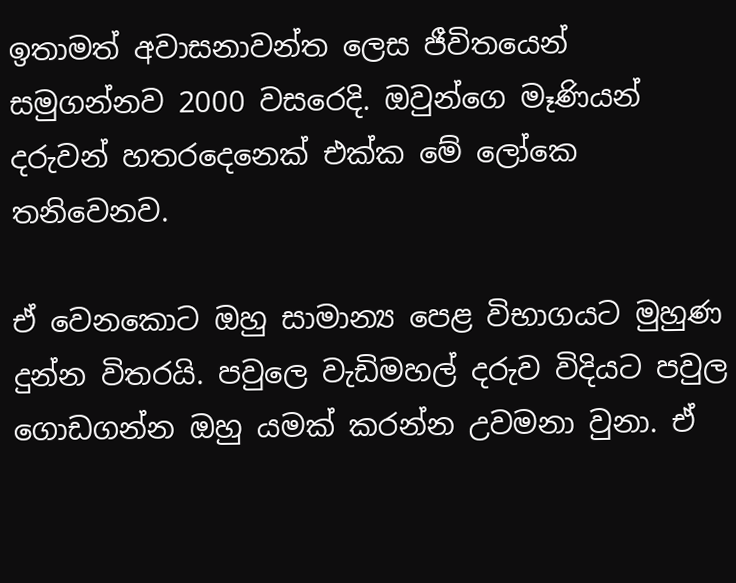ඉතාමත් අවාසනාවන්ත ලෙස ජීවිතයෙන් සමුගන්නව 2000 වසරෙදි. ඔවුන්ගෙ මෑණියන් දරුවන් හතරදෙනෙක් එක්ක මේ ලෝකෙ තනිවෙනව.

ඒ වෙනකොට ඔහු සාමාන්‍ය පෙළ විභාගයට මුහුණ දුන්න විතරයි. පවුලෙ වැඩිමහල් දරුව විදියට පවුල ගොඩගන්න ඔහු යමක් කරන්න උවමනා වුනා. ඒ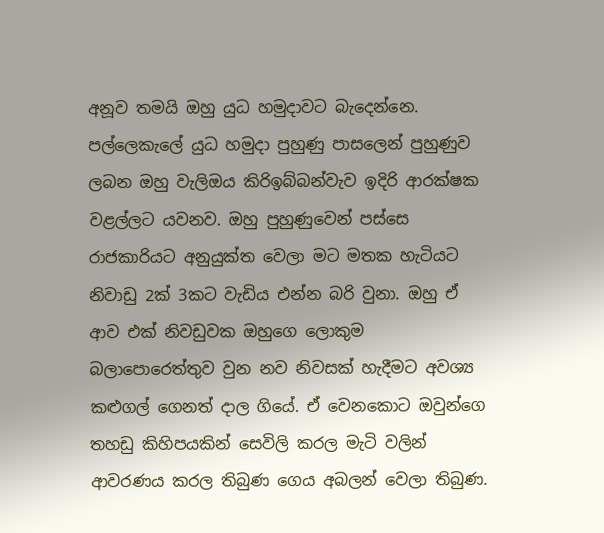අනූව තමයි ඔහු යුධ හමුදාවට බැදෙන්නෙ. පල්ලෙකැලේ යුධ හමුදා පුහුණු පාසලෙන් පුහුණුව ලබන ඔහු වැලිඔය කිරිඉබ්බන්වැව ඉදිරි ආරක්ෂක වළල්ලට යවනව. ඔහු පුහුණුවෙන් පස්සෙ රාජකාරියට අනුයුක්ත වෙලා මට මතක හැටියට නිවාඩු 2ක් 3කට වැඩිය එන්න බරි වුනා. ඔහු ඒ ආව එක් නිවඩුවක ඔහුගෙ ලොකුම බලාපොරෙත්තුව වුන නව නිවසක් හැදීමට අවශ්‍ය කළුගල් ගෙනත් දාල ගියේ. ඒ වෙනකොට ඔවුන්ගෙ තහඩු කිහිපයකින් සෙවිලි කරල මැටි වලින් ආවරණය කරල තිබුණ ගෙය අබලන් වෙලා තිබුණ.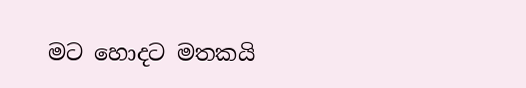මට හොදට මතකයි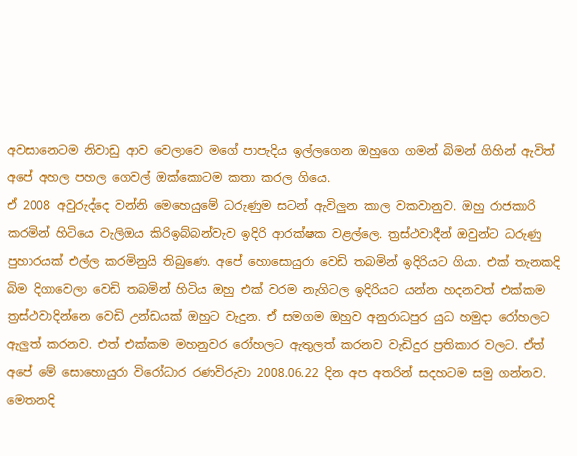අවසානෙටම නිවාඩු ආව වෙලාවෙ මගේ පාපැදිය ඉල්ලගෙන ඔහුගෙ ගමන් බිමන් ගිහින් ඇවිත් අපේ අහල පහල ගෙවල් ඔක්කොටම කතා කරල ගියෙ.
ඒ 2008 අවුරුද්දෙ වන්නි මෙහෙයුමේ ධරුණුම සටන් ඇවිලුන කාල වකවානුව. ඔහු රාජකාරි කරමින් හිටියෙ වැලිඔය කිරිඉබ්බන්වැව ඉදිරි ආරක්ෂක වළල්ලෙ. ත්‍රස්ථවාදීන් ඔවුන්ට ධරුණු පුහාරයක් එල්ල කරමිනුයි තිබුණෙ. අපේ හොසොයුරා වෙඩි තබමින් ඉදිරියට ගියා. එක් තැනකදි බිම දිගාවෙලා වෙඩි තබමින් හිටිය ඔහු එක් වරම නැගිටල ඉදිරියට යන්න හදනවත් එක්කම ත්‍රස්ථවාදින්නෙ වෙඩි උන්ඩයක් ඔහුට වැදුන. ඒ සමගම ඔහුව අනුරාධපුර යුධ හමුදා රෝහලට ඇලුත් කරනව. එත් එක්කම මහනුවර රෝහලට ඇතුලත් කරනව වැඩිදුර ප්‍රතිකාර වලට. ඒත් අපේ මේ සොහොයුරා විරෝධාර රණවිරුවා 2008.06.22 දින අප අතරින් සදහටම සමු ගන්නව.
මෙතනදි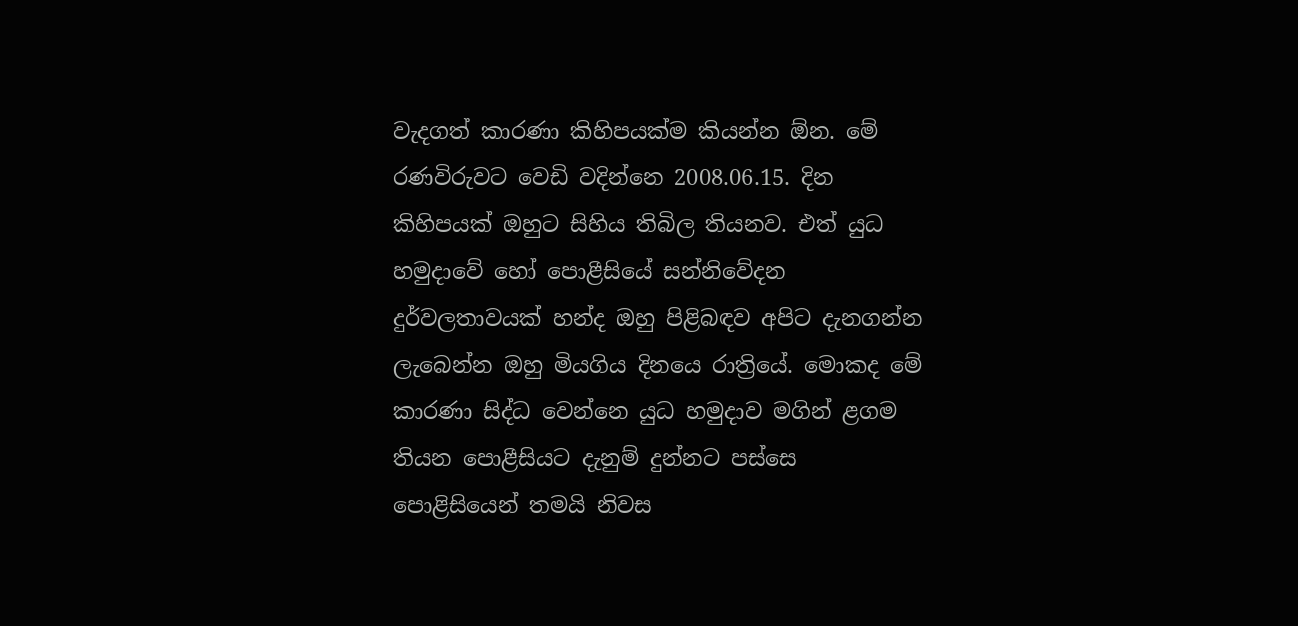වැදගත් කාරණා කිහිපයක්ම කියන්න ඕන. මේ රණවිරුවට වෙඩි වදින්නෙ 2008.06.15. දින කිහිපයක් ඔහුට සිහිය තිබිල තියනව. එත් යුධ හමුදාවේ හෝ පොළීසියේ සන්නිවේදන දුර්වලතාවයක් හන්ද ඔහු පිළිබඳව අපිට දැනගන්න ලැබෙන්න ඔහු මියගිය දිනයෙ රාත්‍රියේ. මොකද මේ කාරණා සිද්ධ වෙන්නෙ යුධ හමුදාව මගින් ළගම තියන පොළීසියට දැනුම් දුන්නට පස්සෙ පොළිසියෙන් තමයි නිවස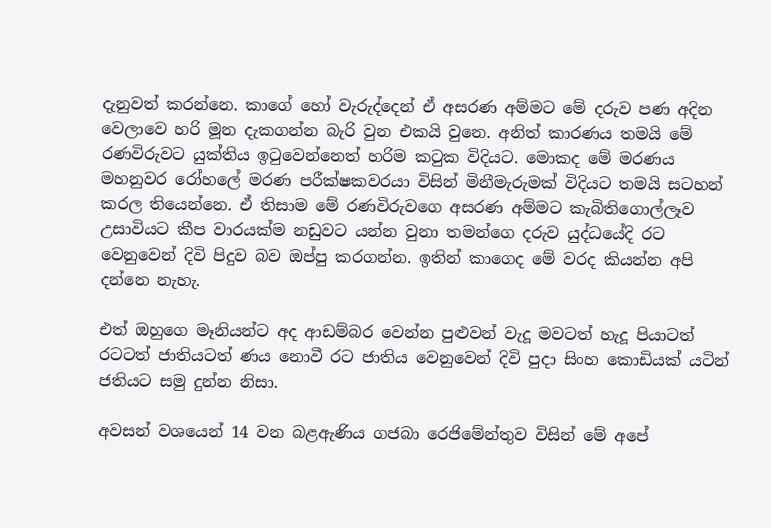දැනුවත් කරන්නෙ. කාගේ හෝ වැරුද්දෙන් ඒ අසරණ අම්මට මේ දරුව පණ අදින වෙලාවෙ හරි මූන දැකගන්න බැරි වුන එකයි වුනෙ. අනිත් කාරණය තමයි මේ රණවිරුවට යුක්තිය ඉටුවෙන්නෙත් හරිම කටුක විදියට. මොකද මේ මරණය මහනුවර රෝහලේ මරණ පරීක්ෂකවරයා විසින් මිනීමැරුමක් විදියට තමයි සටහන් කරල තියෙන්නෙ. ඒ තිසාම මේ රණවිරුවගෙ අසරණ අම්මට කැබිතිගොල්ලෑව උසාවියට කීප වාරයක්ම නඩුවට යන්න වුනා තමන්ගෙ දරුව යුද්ධයේදි රට වෙනුවෙන් දිවි පිදුව බව ඔප්පු කරගන්න. ඉතින් කාගෙද මේ වරද කියන්න අපි දන්නෙ නැහැ.

එත් ඔහුගෙ මෑනියන්ට අද ආඩම්බර වෙන්න පුළුවන් වැදූ මවටත් හැදූ පියාටත් රටටත් ජාතියටත් ණය නොවී රට ජාතිය වෙනුවෙන් දිවි පුදා සිංහ කොඩියක් යටින් ජතියට සමු දුන්න නිසා.

අවසන් වශයෙන් 14 වන බළඇණිය ගජබා රෙජිමේන්තුව විසින් මේ අපේ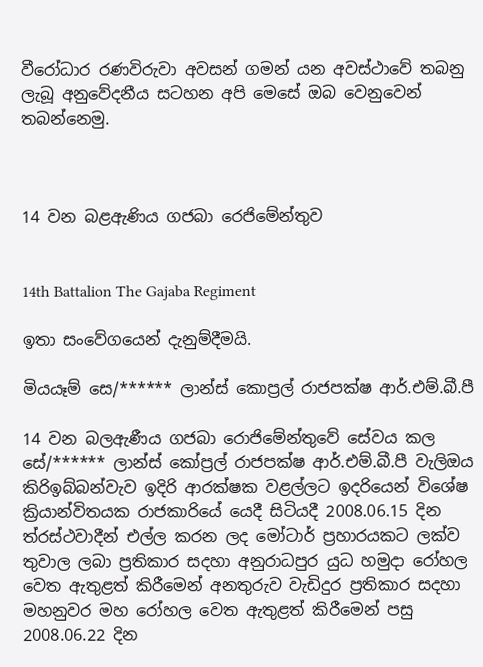වීරෝධාර රණවිරුවා අවසන් ගමන් යන අවස්ථාවේ තබනු ලැබූ අනුවේදනීය සටහන අපි මෙසේ ඔබ වෙනුවෙන් තබන්නෙමු.



14 වන බළඇණිය ගජබා රෙජිමේන්තුව


14th Battalion The Gajaba Regiment

ඉතා සංවේගයෙන් දැනුම්දීමයි.

මියයෑම් සෙ/****** ලාන්ස් කොප්‍රල් රාජපක්ෂ ආර්.එම්.බී.පී

14 වන බලඇණීය ගජබා රොජිමේන්තුවේ සේවය කල සේ/****** ලාන්ස් කෝප්‍රල් රාජපක්ෂ ආර්.එම්.බී.පී වැලිඔය කිරිඉබ්බන්වැව ඉදිරි ආරක්ෂක වළල්ලට ඉදරියෙන් විශේෂ ක්‍රියාන්විතයක රාජකාරියේ යෙදී සිටියදී 2008.06.15 දින ත්රස්ථවාදීන් එල්ල කරන ලද මෝටාර් ප්‍රහාරයකට ලක්ව තුවාල ලබා ප්‍රතිකාර සදහා අනුරාධපුර යුධ හමුදා රෝහල වෙත ඇතුළත් කිරීමෙන් අනතුරුව වැඩිදුර ප්‍රතිකාර සදහා මහනුවර මහ රෝහල වෙත ඇතුළත් කිරීමෙන් පසු 2008.06.22 දින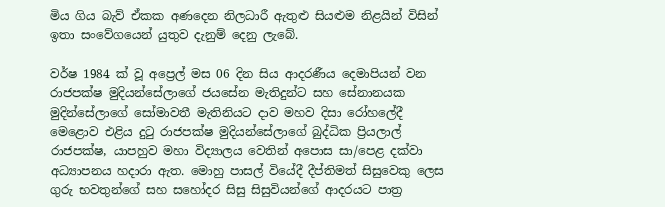මිය ගිය බැව් ඒකක අණදෙන නිලධාරී ඇතුළු සියළුම නිළයින් විසින් ඉතා සංවේගයෙන් යුතුව දැනුම් දෙනු ලැබේ.

වර්ෂ 1984 ක් වූ අප්‍රෙල් මස 06 දින සිය ආදරණීය දෙමාපියන් වන රාජපක්ෂ මුදියන්සේලාගේ ජයසේන මැතිදුන්ට සහ සේනානයක මුදින්සේලාගේ සෝමාවතී මැතිනියට දාව මහව දිසා රෝහලේදී මෙළොව එළිය දුටු රාජපක්ෂ මුදියන්සේලාගේ බුද්ධික ප්‍රියලාල් රාජපක්ෂ, යාපහුව මහා විද්‍යාලය වෙතින් අපොස සා/පෙළ දක්වා අධ්‍යාපනය හදාරා ඇත. මොහු පාසල් වියේදී දීප්තිමත් සිසුවෙකු ලෙස ගුරු භවතුන්ගේ සහ සහෝදර සිසු සිසුවියන්ගේ ආදරයට පාත්‍ර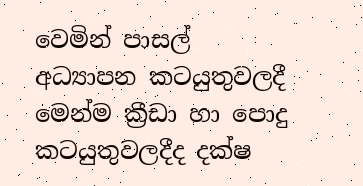වෙමින් පාසල් අධ්‍යාපන කටයුතුවලදී මෙන්ම ක්‍රීඩා හා පොදු කටයුතුවලදීද දක්ෂ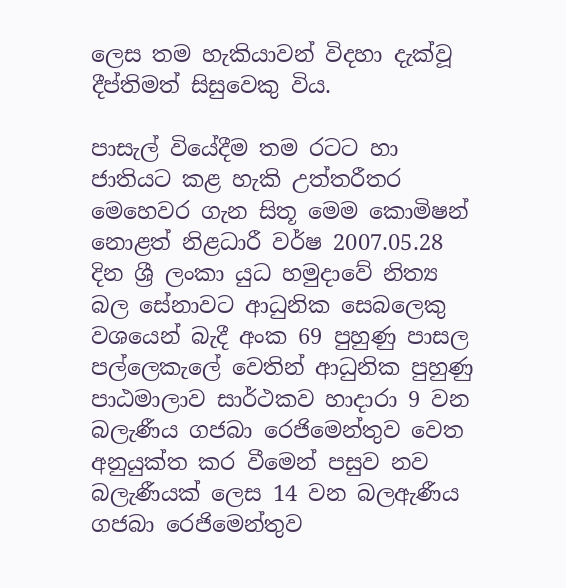ලෙස තම හැකියාවන් විදහා දැක්වූ දීප්තිමත් සිසුවෙකු විය.

පාසැල් වියේදීම තම රටට හා ජාතියට කළ හැකි උත්තරීතර මෙහෙවර ගැන සිතූ මෙම කොමිෂන් නොළත් නිළධාරී වර්ෂ 2007.05.28 දින ශ්‍රී ලංකා යුධ හමුදාවේ නිත්‍ය බල සේනාවට ආධුනික සෙබලෙකු වශයෙන් බැදී අංක 69 පුහුණු පාසල පල්ලෙකැලේ වෙතින් ආධුනික පුහුණු පාඨමාලාව සාර්ථකව හාදාරා 9 වන බලැණීය ගජබා රෙජිමෙන්තුව වෙත අනුයුක්ත කර වීමෙන් පසුව නව බලැණීයක් ලෙස 14 වන බලඇණීය ගජබා රෙජිමෙන්තුව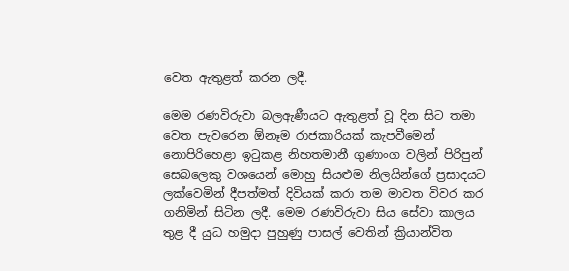වෙත ඇතුළත් කරන ලදී.

මෙම රණවිරුවා බලඇණීයට ඇතුළත් වූ දින සිට තමා වෙත පැවරෙන ඕනෑම රාජකාරියක් කැපවීමෙන් නොපිරිහෙළා ඉටුකළ නිහතමානී ගුණාංග වලින් පිරිපුන් සෙබලෙකු වශයෙන් මොහු සියළුම නිලයින්ගේ ප්‍රසාදයට ලක්වෙමින් දීපත්මත් දිවියක් කරා තම මාවත විවර කර ගනිමින් සිටින ලදී. මෙම රණවිරුවා සිය සේවා කාලය තුළ දී යුධ හමුදා පුහුණු පාසල් වෙතින් ක්‍රියාන්විත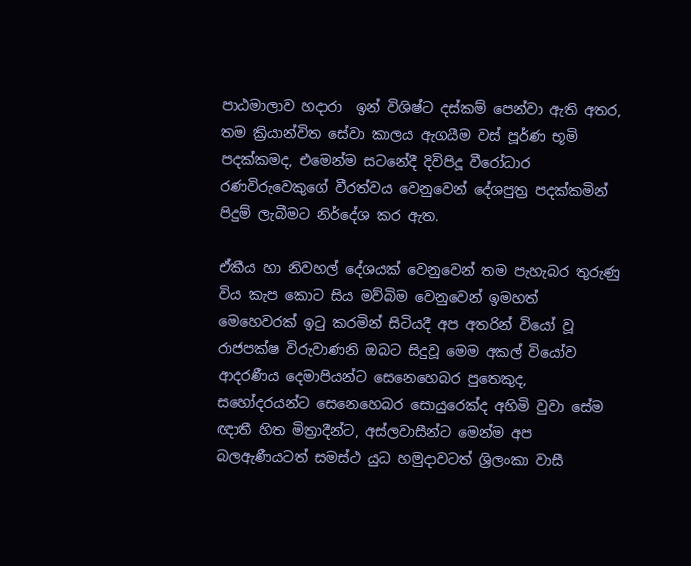පාඨමාලාව හදාරා  ඉන් විශිෂ්ට දස්කම් පෙන්වා ඇති අතර, තම ක්‍රියාන්විත සේවා කාලය ඇගයීම වස් පූර්ණ භූමි පදක්කමද, එමෙන්ම සටනේදී දිවිපිදූ වීරෝධාර රණවිරුවෙකුගේ වීරත්වය වෙනුවෙන් දේශපුත්‍ර පදක්කමින් පිදුම් ලැබීමට නිර්දේශ කර ඇත.

ඒකීය හා නිවහල් දේශයක් වෙනුවෙන් තම පැහැබර තුරුණු විය කැප කොට සිය මව්බිම වෙනුවෙන් ඉමහත් මෙහෙවරක් ඉටු කරමින් සිටියදී අප අතරින් වියෝ වූ රාජපක්ෂ විරුවාණනි ඔබට සිදුවූ මෙම අකල් වියෝව ආදරණීය දෙමාපියන්ට සෙනෙහෙබර පුතෙකුද, සහෝදරයන්ට සෙනෙහෙබර සොයුරෙක්ද අහිමි වුවා සේම ඥාතී හිත මිත්‍රාදීන්ට, අස්ලවාසීන්ට මෙන්ම අප බලඇණීයටත් සමස්ථ යුධ හමුදාවටත් ශ්‍රිලංකා වාසී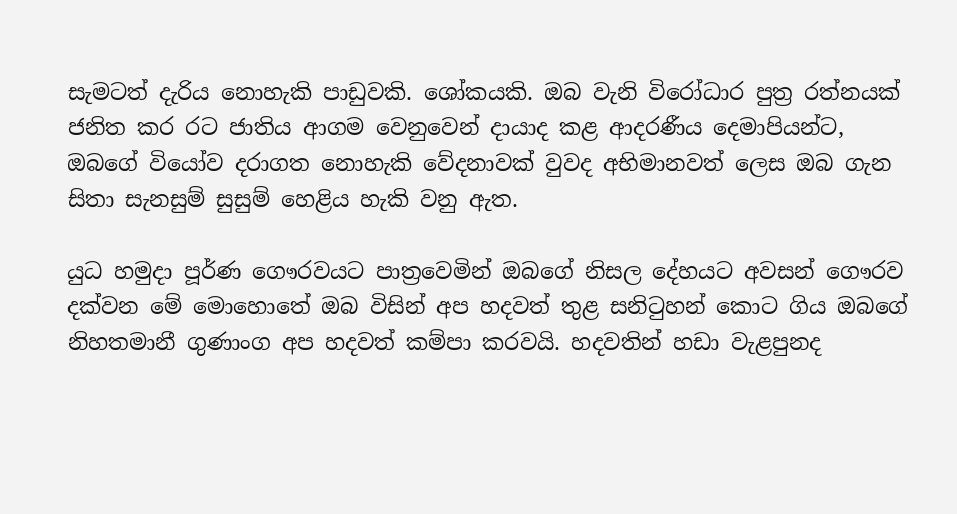සැමටත් දැරිය නොහැකි පාඩුවකි. ශෝකයකි. ඔබ වැනි විරෝධාර පුත්‍ර රත්නයක් ජනිත කර රට ජාතිය ආගම වෙනුවෙන් දායාද කළ ආදරණීය දෙමාපියන්ට, ඔබගේ වියෝව දරාගත නොහැකි වේදනාවක් වුවද අභිමානවත් ලෙස ඔබ ගැන සිතා සැනසුම් සුසුම් හෙළිය හැකි වනු ඇත.

යුධ හමුදා පූර්ණ ගෞරවයට පාත්‍රවෙමින් ඔබගේ නිසල දේහයට අවසන් ගෞරව දක්වන මේ මොහොතේ ඔබ විසින් අප හදවත් තුළ සනිටුහන් කොට ගිය ඔබගේ නිහතමානී ගුණාංග අප හදවත් කම්පා කරවයි. හදවතින් හඩා වැළපුනද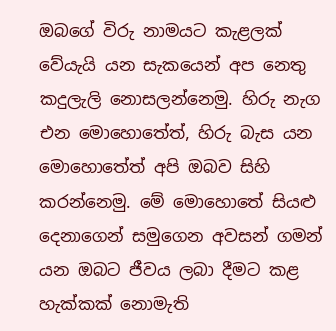ඔබගේ විරු නාමයට කැළලක් වේයැයි යන සැකයෙන් අප නෙතු කදුලැලි නොසලන්නෙමු. හිරු නැග එන මොහොතේත්, හිරු බැස යන මොහොතේත් අපි ඔබව සිහි කරන්නෙමු. මේ මොහොතේ සියළු දෙනාගෙන් සමුගෙන අවසන් ගමන් යන ඔබට ජීවය ලබා දීමට කළ හැක්කක් නොමැති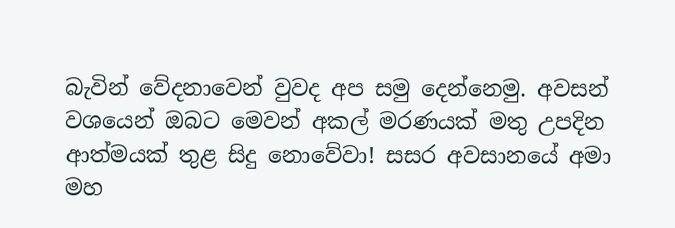බැවින් වේදනාවෙන් වුවද අප සමු දෙන්නෙමු. අවසන් වශයෙන් ඔබට මෙවන් අකල් මරණයක් මතු උපදින ආත්මයක් තුළ සිදු නොවේවා! සසර අවසානයේ අමා මහ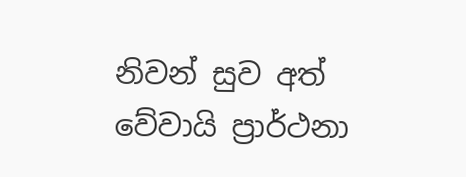නිවන් සුව අත් වේවායි ප්‍රාර්ථනා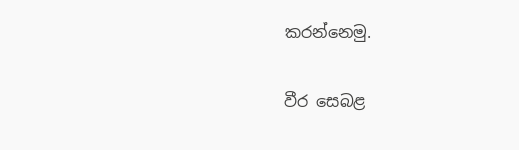කරන්නෙමු.

වීර සෙබළ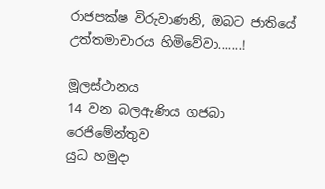රාජපක්ෂ විරුවාණනි, ඔබට ජාතියේ උත්තමාචාරය හිමිවේවා.......!

මූලස්ථානය
14 වන බලඇණිය ගජබා රෙජිමේන්තුව
යුධ හමුදා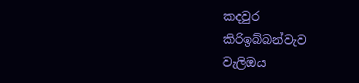කදවුර
කිරිඉබ්බන්වැව
වැලිඔය